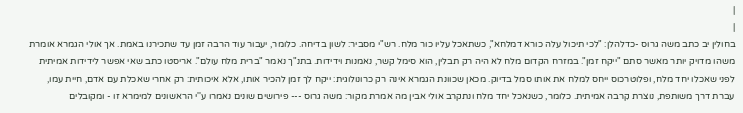|
|
בחולין יב כתב משה גרוס -כדלהלן: "לכי תיכול עלה כורא דמלחא", כשתאכל עליו כור מלח. רש"י מסביר: לשון בדיחה. כלומר, יעבור עוד הרבה זמן עד שתכירנו באמת. אך אולי הגמרא אומרת משהו מדויק יותר מאשר סתם "ייקח זמן". במזרח הקדום מלח לא היה רק תבלין, הוא סימל קשר, נאמנות וידידות. בתנ"ך נאמר "ברית מלח עולם". אריסטו כתב שאי אפשר לידידות אמיתית לפני שאכלו יחד מלח, ופלוטרכוס ייחס למלח את אותו סמל בדיוק. מכאן שכוונת הגמרא אינה רק כרונולוגית: ייקח לך זמן להכיר אותו, אלא איכותית: רק אחרי שאכלת עם אדם, חיית עמו, עברת דרך משותפת, נוצרת קִרבה אמיתית. כלומר, כשנאכל יחד מלח ונתקרב אולי אבין מה אמרת מקור: משה גרוס --- פירושים שונים נאמרו ע''י הראשונים למימרא זו - ומקובלים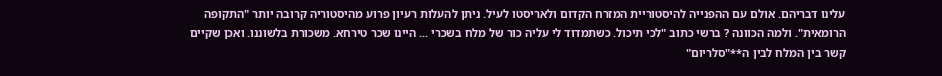עלינו דבריהם. אולם עם ההפנייה להיסטוריית המזרח הקדום ולאריסטו לעיל. ניתן להעלות רעיון פרוע מהיסטוריה קרובה יותר "התקופה הרומאית". ולמה הכוונה ? ברשי כתוב "לכי תיכול. כשתמדוד לי עליה כור של מלח בשכרי ... היינו שכר טירחא. משכורת בלשוננו. ואכן שקיים קשר בין המלח לבין ה**"סלריום"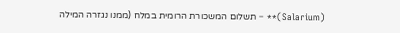(Salarium)** – תשלום המשכורת הרומית במלח (ממנו נגזרה המילה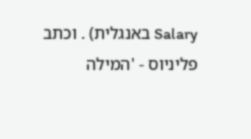Salary באנגלית) . וכתב פליניוס - 'המילה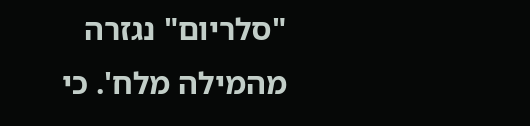"סלריום" נגזרה מהמילה מלח'. כי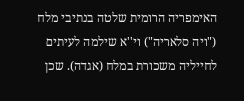האימפריה הרומית שלטה בנתיבי מלח ("ויה סלאריה") וי''א שילמה לעיתים לחייליה משכורת במלח (אגדה). שכן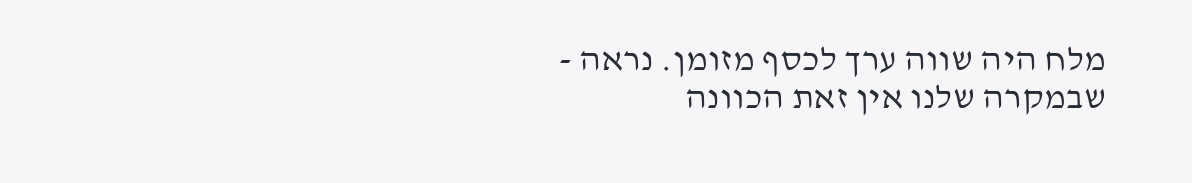מלח היה שווה ערך לכסף מזומן. נראה - שבמקרה שלנו אין זאת הכוונה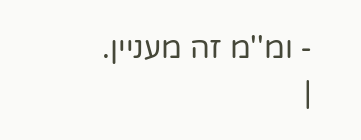- ומ''מ זה מעניין. |